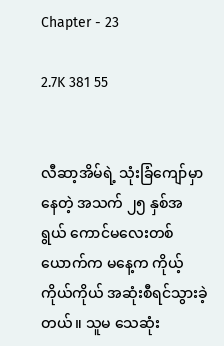Chapter - 23

2.7K 381 55


လီဆာ့အိမ်ရဲ့ သုံးခြံကျော်မှာနေတဲ့ အသက် ၂၅ နှစ်အရွယ် ကောင်မလေးတစ်ယောက်က မနေ့က ကိုယ့်ကိုယ်ကိုယ် အဆုံးစီရင်သွားခဲ့တယ်။ သူမ သေဆုံး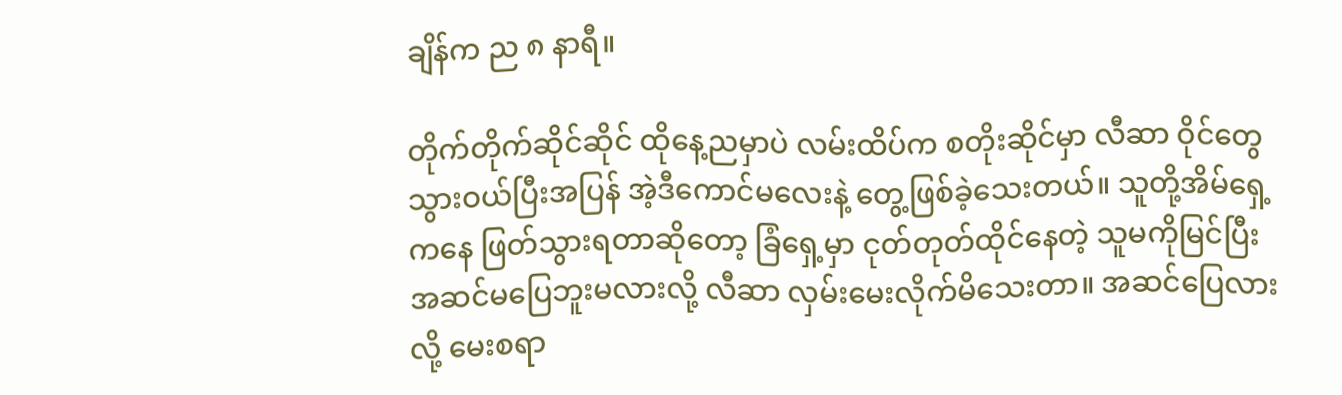ချိန်က ည ၈ နာရီ။

တိုက်တိုက်ဆိုင်ဆိုင် ထိုနေ့ညမှာပဲ လမ်းထိပ်က စတိုးဆိုင်မှာ လီဆာ ဝိုင်တွေသွားဝယ်ပြီးအပြန် အဲ့ဒီကောင်မလေးနဲ့ တွေ့ဖြစ်ခဲ့သေးတယ်။ သူတို့အိမ်ရှေ့ကနေ ဖြတ်သွားရတာဆိုတော့ ခြံရှေ့မှာ ငုတ်တုတ်ထိုင်နေတဲ့ သူမကိုမြင်ပြီး အဆင်မပြေဘူးမလားလို့ လီဆာ လှမ်းမေးလိုက်မိသေးတာ။ အဆင်ပြေလားလို့ မေးစရာ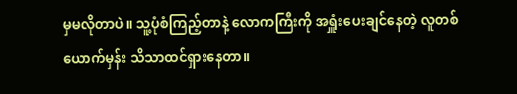မှမလိုတာပဲ။ သူ့ပုံစံကြည့်တာနဲ့ လောကကြီးကို အရှူံးပေးချင်နေတဲ့ လူတစ်ယောက်မှန်း သိသာထင်ရှားနေတာ။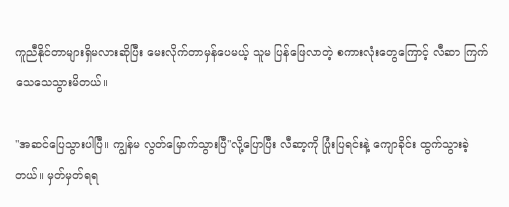ကူညီနိုင်တာများရှိမလားဆိုပြီး မေးလိုက်တာမှန်ပေမယ့် သူမ ပြန်ဖြေလာတဲ့ စကားလုံးတွေကြောင့် လီဆာ ကြက်သေသေသွားမိတယ်။

"အဆင်ပြေသွားပါပြီ။ ကျွန်မ လွတ်မြောက်သွားပြီ"လို့ပြောပြီး လီဆာ့ကို ပြုံးပြရင်းနဲ့ ကျောခိုင်း ထွက်သွားခဲ့တယ်။ မှတ်မှတ်ရရ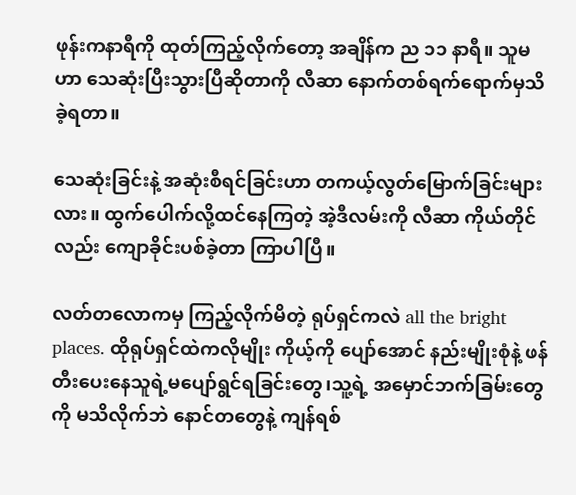ဖုန်းကနာရီကို ထုတ်ကြည့်လိုက်တော့ အချိန်က ည ၁၁ နာရီ။ သူမဟာ သေဆုံးပြီးသွားပြီဆိုတာကို လီဆာ နောက်တစ်ရက်ရောက်မှသိခဲ့ရတာ။

သေဆုံးခြင်းနဲ့ အဆုံးစီရင်ခြင်းဟာ တကယ့်လွတ်မြောက်ခြင်းများလား။ ထွက်ပေါက်လို့ထင်နေကြတဲ့ အဲ့ဒီလမ်းကို လီဆာ ကိုယ်တိုင်လည်း ကျောခိုင်းပစ်ခဲ့တာ ကြာပါပြီ။

လတ်တလောကမှ ကြည့်လိုက်မိတဲ့ ရုပ်ရှင်ကလဲ all the bright places. ထိုရုပ်ရှင်ထဲကလိုမျိုး ကိုယ့်ကို ပျော်အောင် နည်းမျိုးစုံနဲ့ ဖန်တီးပေးနေသူရဲ့မပျော်ရွင်ရခြင်းတွေ၊သူ့ရဲ့ အမှောင်ဘက်ခြမ်းတွေကို မသိလိုက်ဘဲ နောင်တတွေနဲ့ ကျန်ရစ်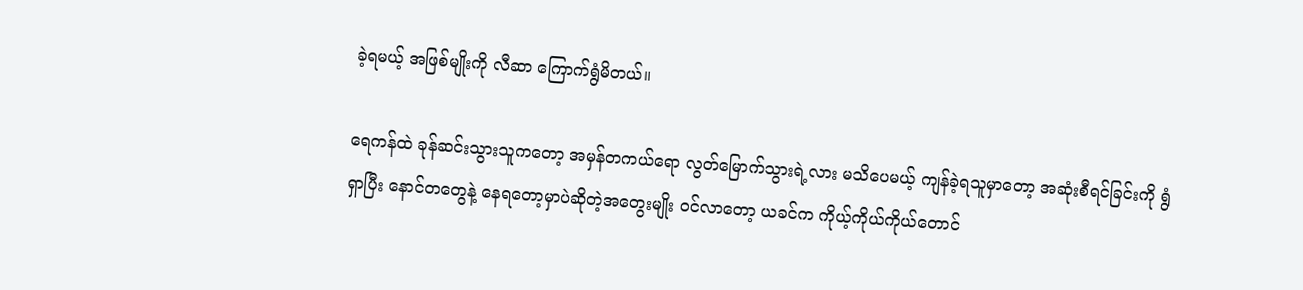ခဲ့ရမယ့် အဖြစ်မျိုးကို လီဆာ ကြောက်ရွံမိတယ်။

ရေကန်ထဲ ခုန်ဆင်းသွားသူကတော့ အမှန်တကယ်ရော လွတ်မြောက်သွားရဲ့လား မသိပေမယ့် ကျန်ခဲ့ရသူမှာတော့ အဆုံးစီရင်ခြင်းကို ရွံရှာပြီး နောင်တတွေနဲ့ နေရတော့မှာပဲဆိုတဲ့အတွေးမျိုး ဝင်လာတော့ ယခင်က ကိုယ့်ကိုယ်ကိုယ်တောင်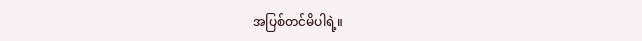အပြစ်တင်မိပါရဲ့။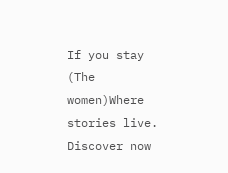If you stay (The women)Where stories live. Discover now